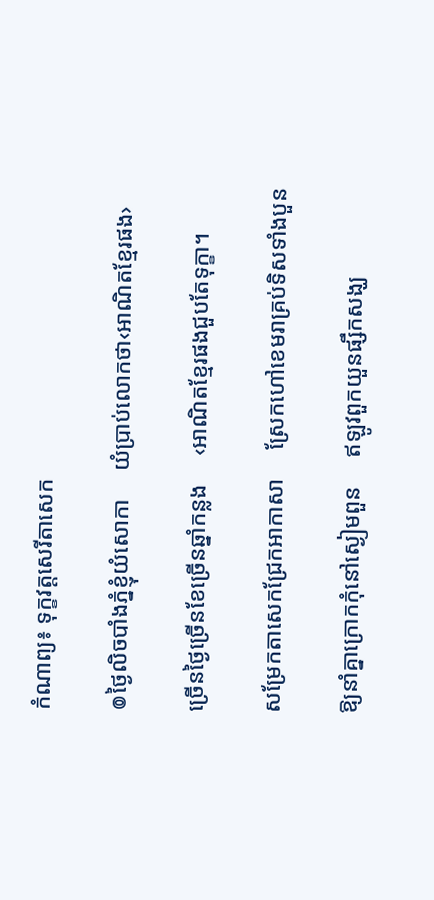កំណាព្យ៖ ទុក្ខវត្តសេរីតាសេក

៙ថ្ងៃលិចបាំងភ្នំខ្ញុំយំសោកា     យំប្រាប់លោកថា‹អាណិតខ្មែរផង›

ច្រើនថ្ងៃច្រើនខែច្រើនឆ្នាំកន្លង     ‹អាណិតខ្មែរផងជួបតែទុក្ខា។

សម្រែកតាសេកជ្រែកអាកាសា     ស្រែកហៅខេមរាគ្រប់ទិសទាំងបួន

ឱ្យនាំគ្នាក្រោកកុំនៅស្ងៀមពួន     ឥឡូវពួកយួនផ្សឹកសង្ឃ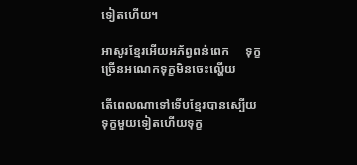ទៀតហើយ។

អាសូរខ្មែរអើយអភ័ព្វពន់ពេក     ទុក្ខច្រើនអណេកទុក្ខមិនចេះល្ហើយ

តើពេលណាទៅទើបខ្មែរបានស្បើយ     ទុក្ខមួយទៀតហើយទុក្ខ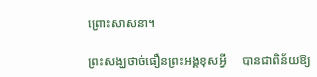ព្រោះសាសនា។

ព្រះសង្ឃថាច់ធឿនព្រះអង្គខុសអ្វី     បានជាពិន័យឱ្យ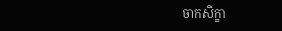ចាកសិក្ខា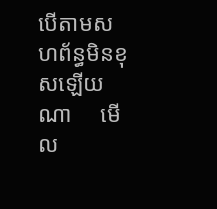បើតាមសហព័ន្ធមិនខុសឡើយណា     មើល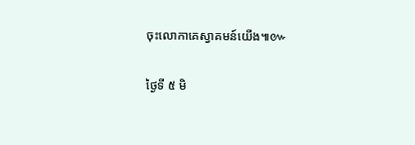ចុះលោកាគេស្វាគមន៍យើង៕៚

ថ្ងៃទី ៥ មិ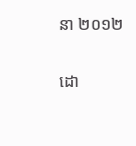នា ២០១២

ដោ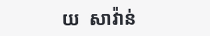យ  សាវ៉ាន់